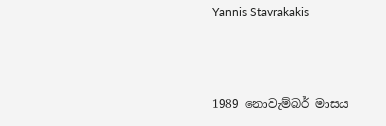Yannis Stavrakakis



1989 නොවැම්බර් මාසය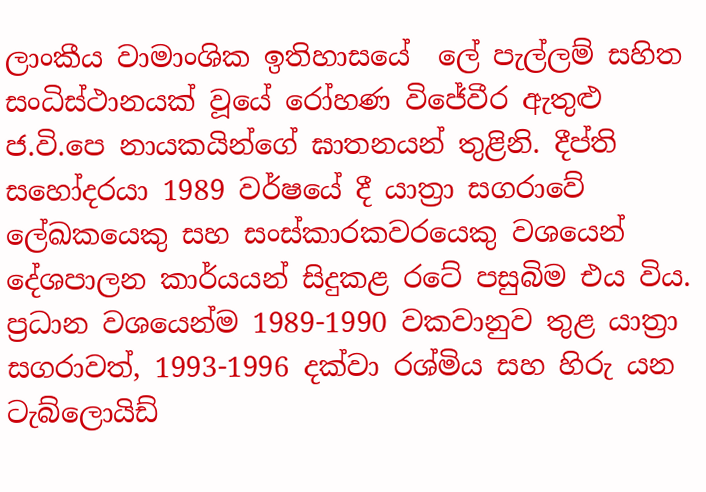ලාංකීය වාමාංශික ඉතිහාසයේ  ලේ පැල්ලම් සහිත සංධිස්ථානයක් වූයේ රෝහණ විජේවීර ඇතුළු ජ.වි.පෙ නායකයින්ගේ ඝාතනයන් තුළිනි. දීප්ති සහෝදරයා 1989 වර්ෂයේ දී යාත්‍රා සගරාවේ ලේඛකයෙකු සහ සංස්කාරකවරයෙකු වශයෙන් දේශපාලන කාර්යයන් සිදුකළ රටේ පසුබිම එය විය.  ප්‍රධාන වශයෙන්ම 1989-1990 වකවානුව තුළ යාත්‍රා සගරාවත්, 1993-1996 දක්වා රශ්මිය සහ හිරු යන ටැබ්ලොයිඩ්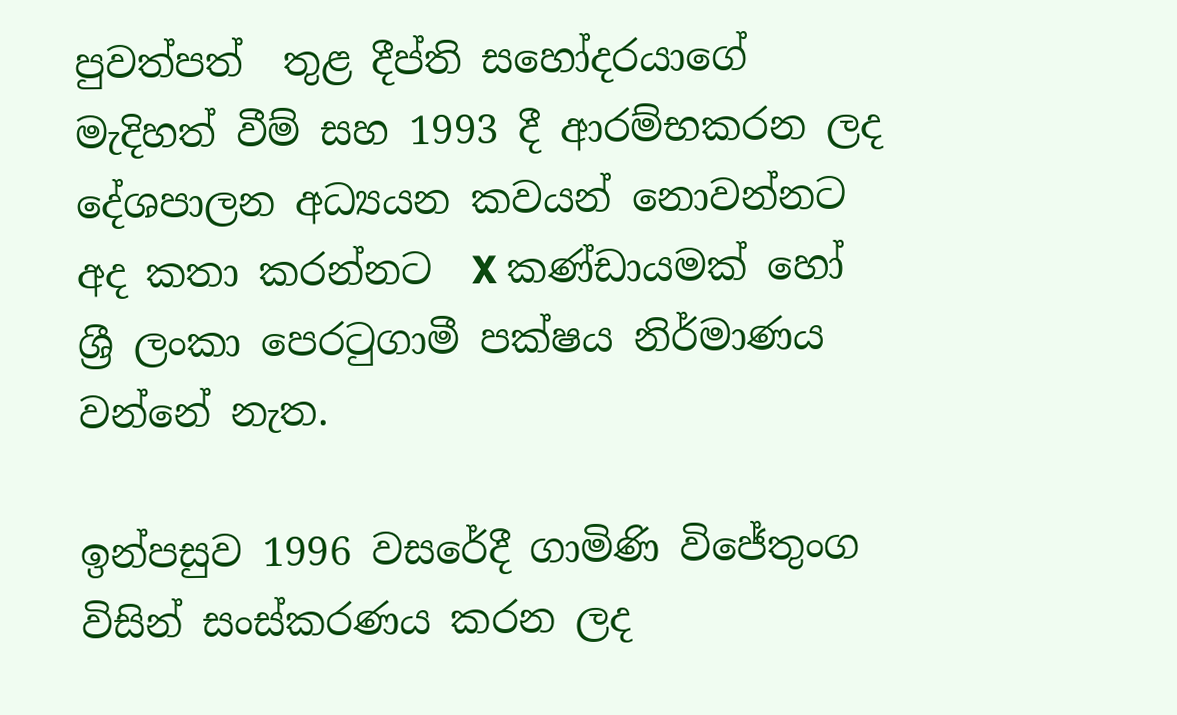පුවත්පත්  තුළ දීප්ති සහෝදරයාගේ මැදිහත් වීම් සහ 1993 දී ආරම්භකරන ලද දේශපාලන අධ්‍යයන කවයන් නොවන්නට අද කතා කරන්නට  X කණ්ඩායමක් හෝ ශ්‍රී ලංකා පෙරටුගාමී පක්ෂය නිර්මාණය වන්නේ නැත.

ඉන්පසුව 1996 වසරේදී ගාමිණි විජේතුංග විසින් සංස්කරණය කරන ලද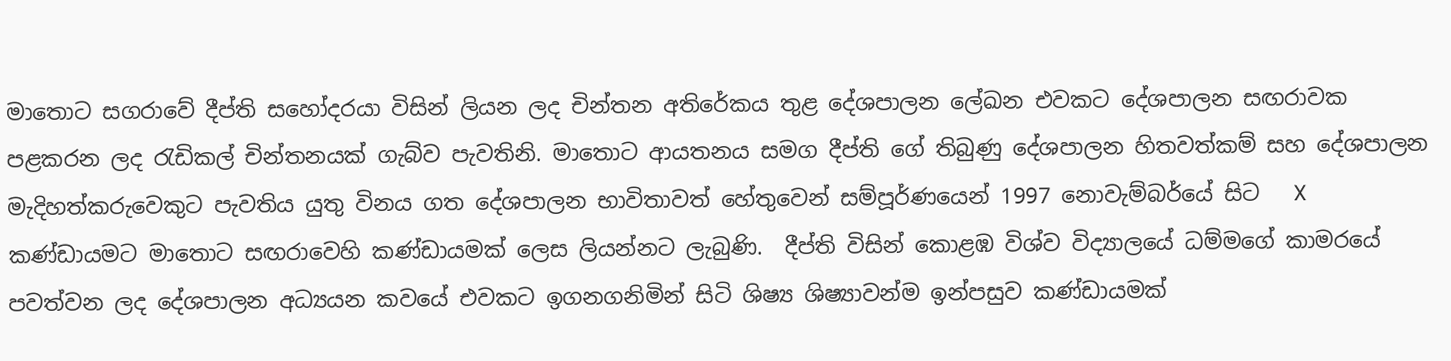මාතොට සගරාවේ දීප්ති සහෝදරයා විසින් ලියන ලද චින්තන අතිරේකය තුළ දේශපාලන ලේඛන එවකට දේශපාලන සඟරාවක පළකරන ලද රැඩිකල් චින්තනයක් ගැබ්ව පැවතිනි. මාතොට ආයතනය සමග දීප්ති ගේ තිබුණු දේශපාලන හිතවත්කම් සහ දේශපාලන මැදිහත්කරුවෙකුට පැවතිය යුතු විනය ගත දේශපාලන භාවිතාවත් හේතුවෙන් සම්පූර්ණයෙන් 1997 නොවැම්බර්යේ සිට   X කණ්ඩායමට මාතොට සඟරාවෙහි කණ්ඩායමක් ලෙස ලියන්නට ලැබුණි.  දීප්ති විසින් කොළඹ විශ්ව විද්‍යාලයේ ධම්මගේ කාමරයේ පවත්වන ලද දේශපාලන අධ්‍යයන කවයේ එවකට ඉගනගනිමින් සිටි ශිෂ්‍ය ශිෂ්‍යාවන්ම ඉන්පසුව කණ්ඩායමක්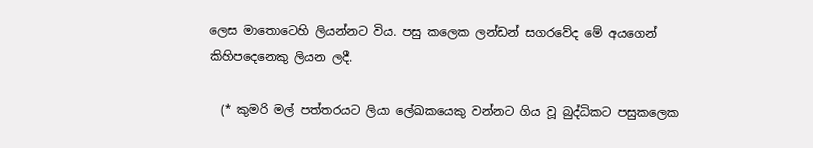ලෙස මාතොටෙහි ලියන්නට විය. පසු කලෙක ලන්ඩන් සගරවේද මේ අයගෙන් කිහිපදෙනෙකු ලියන ලදී.

  (* කුමරි මල් පත්තරයට ලියා ලේඛකයෙකු වන්නට ගිය වූ බුද්ධිකට පසුකලෙක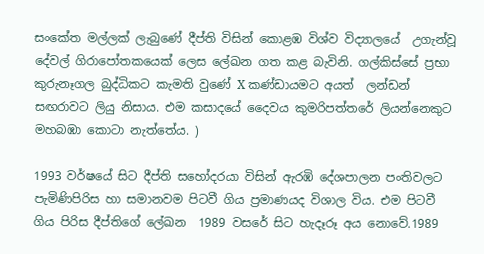සංකේත මල්ලක් ලැබුණේ දීප්ති විසින් කොළඹ විශ්ව විද්‍යාලයේ  උගැන්වූ දේවල් ගිරාපෝතකයෙක් ලෙස ලේඛන ගත කළ බැවිනි. ගල්කිස්සේ ප්‍රභා කුරුනෑගල බුද්ධිකට කැමති වුණේ X කණ්ඩායමට අයත්  ලන්ඩන් සඟරාවට ලියු නිසාය. එම කසාදයේ දෛවය කුමරිපත්තරේ ලියන්නෙකුට මහබඹා කොටා නැත්තේය. )

1993 වර්ෂයේ සිට දීප්ති සහෝදරයා විසින් ඇරඹි දේශපාලන පංතිවලට පැමිණිපිරිස හා සමානවම පිටවී ගිය ප්‍රමාණයද විශාල විය. එම පිටවී ගිය පිරිස දීප්තිගේ ලේඛන  1989 වසරේ සිට හැදෑරූ අය නොවේ.1989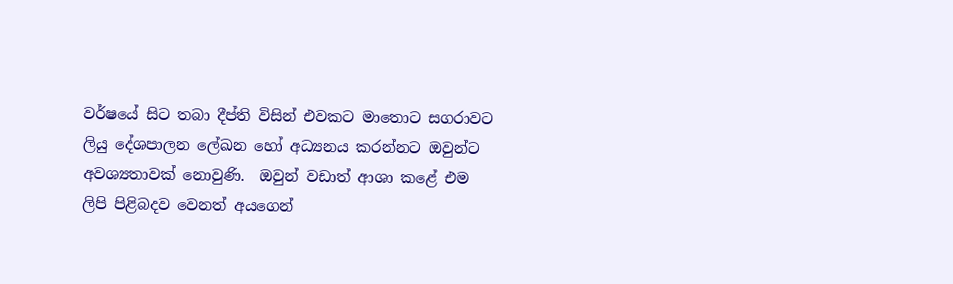වර්ෂයේ සිට තබා දීප්ති විසින් එවකට මාතොට සගරාවට ලියු දේශපාලන ලේඛන හෝ අධ්‍යනය කරන්නට ඔවුන්ට අවශ්‍යතාවක් නොවුණි.  ඔවුන් වඩාත් ආශා කළේ එම ලිපි පිළිබදව වෙනත් අයගෙන්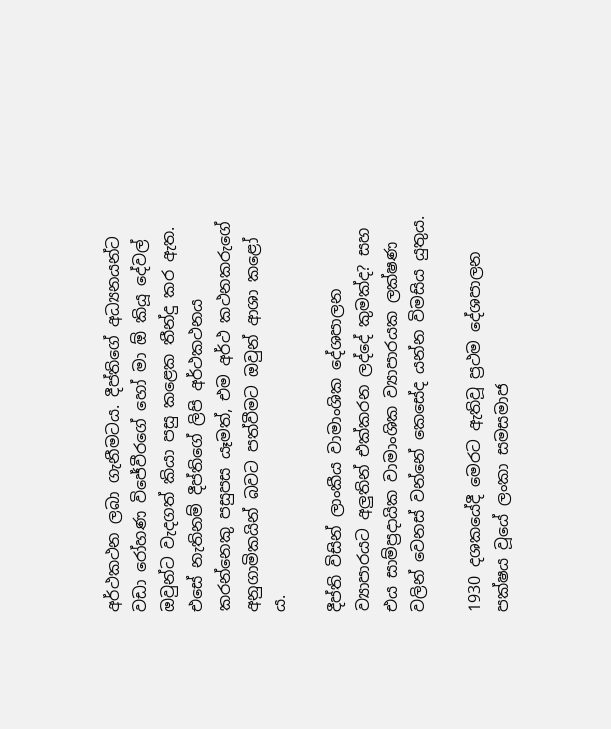අර්ථකථන ලබා ගැනීමටය. දීප්තිගේ අධ්‍යනයන්ට වඩා රෝහණ විජේවීරගේ හෝ මා ඕ කියූ දේවල්  ඔවුන්ට වැදගත් කියා පසු කළෙක තීන්දු කර ඇත. එසේ නැතිනම් දීප්තිගේ ලිපි අර්ථකථනය කරන්නෙකු පසුපස යෑමත්, එම අර්ථ කථනකරුගේ  අනුගාමිකයින් බවට පත්වීමට ඔවුන් ආශා කළෝ ය.

දීප්ති විසින් ලාංකීය වාමාංශික දේශපාලන ව්‍යාපාරයට අලුතින් එක්කරන ලද්දේ කුමක්ද? සහ එය සාම්ප්‍රදායික වාමාංශික ව්‍යාපාරයක ලක්ෂණ වලින් වෙනස් වන්නේ කෙසේද යන්න විමසිය යුතුය.

1930 දශකයේදී මෙරට ඇතිවූ ප්‍රථම දේශපාලන පක්ෂය වූයේ ලංකා සමසමාජ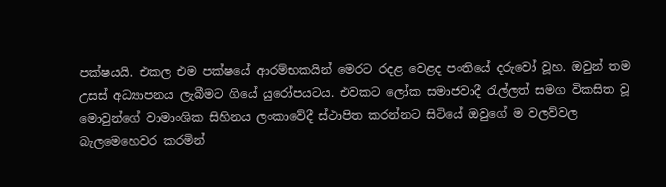පක්ෂයයි. එකල එම පක්ෂයේ ආරම්භකයින් මෙරට රදළ වෙළද පංතියේ දරුවෝ වූහ. ඔවුන් තම උසස් අධ්‍යාපනය ලැබීමට ගියේ යුරෝපයටය. එවකට ලෝක සමාජවාදී රැල්ලත් සමග විකසිත වූ මොවුන්ගේ වාමාංශික සිහිනය ලංකාවේදී ස්ථාපිත කරන්නට සිටියේ ඔවුගේ ම වලව්වල බැලමෙහෙවර කරමින්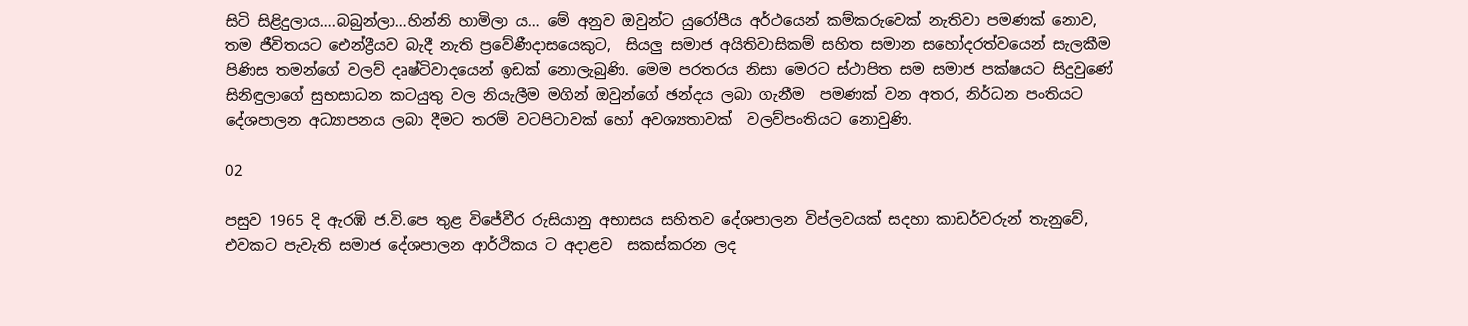සිටි සිළිදුලාය….බබුන්ලා…හින්නි හාමිලා ය… මේ අනුව ඔවුන්ට යුරෝපීය අර්ථයෙන් කම්කරුවෙක් නැතිවා පමණක් නොව, තම ජීවිතයට ‍‍ඓන්ද්‍රීයව බැදී නැති ප්‍රවේණීදාසයෙකුට,  සියලු සමාජ අයිතිවාසිකම් සහිත සමාන සහෝදරත්වයෙන් සැලකීම පිණිස තමන්ගේ වලව් දෘෂ්ටිවාදයෙන් ඉඩක් නොලැබුණි. මෙම පරතරය නිසා මෙරට ස්ථාපිත සම සමාජ පක්ෂයට සිදුවුණේ සිනිඳුලාගේ සුභසාධන කටයුතු වල නියැලීම මගින් ඔවුන්ගේ ඡන්දය ලබා ගැනීම  පමණක් වන අතර, නිර්ධන පංතියට දේශපාලන අධ්‍යාපනය ලබා දීමට තරම් වටපිටාවක් හෝ අවශ්‍යතාවක්  වලව්පංතියට නොවුණි.

02

පසුව 1965 දි ඇරඹි ජ.වි.පෙ තුළ විජේවීර රුසියානු අභාසය සහිතව දේශපාලන විප්ලවයක් සදහා කාඩර්වරුන් තැනුවේ, එවකට පැවැති සමාජ දේශපාලන ආර්ථිකය ට අදාළව  සකස්කරන ලද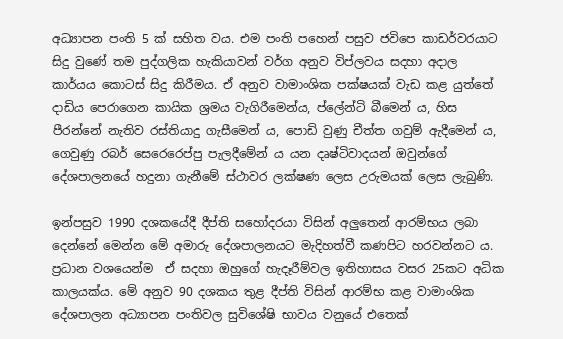අධ්‍යාපන පංති 5 ක් සහිත වය. එම පංති පහෙන් පසුව ජවිපෙ කාඩර්වරයාට සිදු වුණේ තම පුද්ගලික හැකියාවන් වර්ග අනුව විප්ලවය සදහා අදාල කාර්යය කොටස් සිදු කිරීමය. ඒ අනුව වාමාංශික පක්ෂයක් වැඩ කළ යුත්තේ  දාඩිය පෙරාගෙන කායික ශ්‍රමය වැගිරීමෙන්ය, ප්ලේන්ටි බීමෙන් ය, හිස පීරන්නේ නැතිව රස්තියාදු ගැසීමෙන් ය, පොඩි වුණු චීත්ත ගවුම් ඇදීමෙන් ය, ගෙවුණු රබර් සෙරෙරෙප්පු පැලදීමේන් ය යන දෘෂ්ටිවාදයන් ඔවුන්ගේ දේශපාලනයේ හදුනා ගැනීමේ ස්ථාවර ලක්ෂණ ලෙස උරුමයක් ලෙස ලැබුණි.

ඉන්පසුව 1990 දශකයේදී දීප්ති සහෝදරයා විසින් අලුතෙන් ආරම්භය ලබා දෙන්නේ මෙන්න මේ අමාරු දේශපාලනයට මැදිහත්වී කණපිට හරවන්නට ය. ප්‍රධාන වශයෙන්ම  ඒ සදහා ඔහුගේ හැදෑරීම්වල ඉතිහාසය වසර 25කට අධික කාලයක්ය. මේ අනුව 90 දශකය තුළ දීප්ති විසින් ආරම්භ කළ වාමාංශික දේශපාලන අධ්‍යාපන පංතිවල සුවිශේෂි භාවය වනුයේ එතෙක්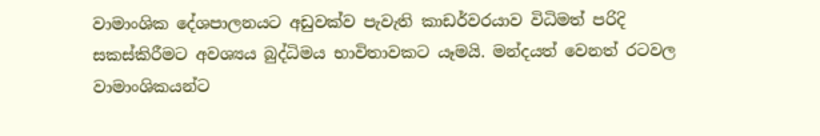වාමාංශික දේශපාලනයට අඩුවක්ව පැවැති කාඩර්වරයාව විධිමත් පරිදි සකස්කිරීමට අවශ්‍යය බුද්ධිමය භාවිතාවකට යෑමයි. මන්දයත් වෙනත් රටවල වාමාංශිකයන්ට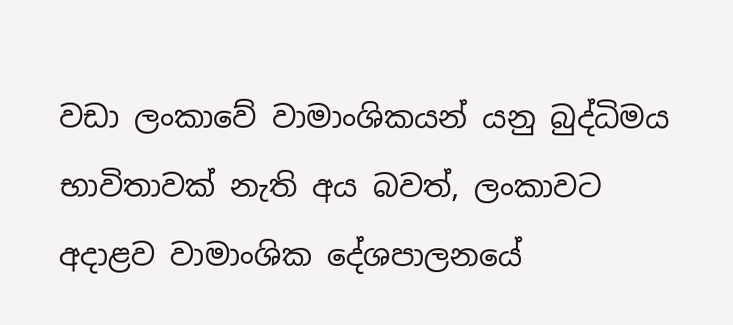වඩා ලංකාවේ වාමාංශිකයන් යනු බුද්ධිමය භාවිතාවක් නැති අය බවත්, ලංකාවට අදාළව වාමාංශික දේශපාලනයේ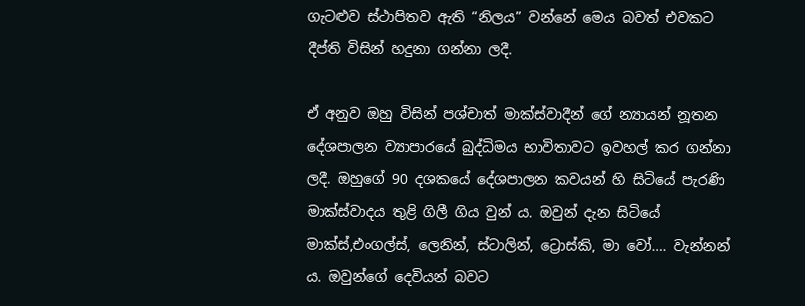ගැටළුව ස්ථාපිතව ඇති “නිලය” වන්නේ මෙය බවත් එවකට දීප්ති විසින් හදුනා ගන්නා ලදී.

ඒ අනුව ඔහු විසින් පශ්චාත් මාක්ස්වාදීන් ගේ න්‍යායන් නූතන දේශපාලන ව්‍යාපාරයේ බුද්ධිමය භාවිතාවට ඉවහල් කර ගන්නා ලදී. ඔහුගේ 90 දශකයේ දේශපාලන කවයන් හි සිටියේ පැරණි මාක්ස්වාදය තුළි ගිලී ගිය වුන් ය. ඔවුන් දැන සිටියේ මාක්ස්,එංගල්ස්, ලෙනින්, ස්ටාලින්, ට්‍රොස්කි, මා වෝ…. වැන්නන් ය. ඔවුන්ගේ දෙවියන් බවට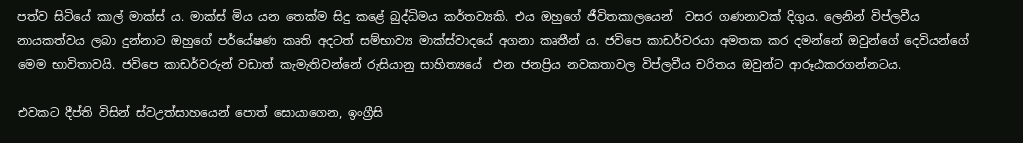පත්ව සිටියේ කාල් මාක්ස් ය. මාක්ස් මිය යන තෙක්ම සිදු කළේ බුද්ධිමය කර්තව්‍යකි. එය ඔහුගේ ජීවිතකාලයෙන්  වසර ගණනාවක් දිගුය. ලෙනින් විප්ලවීය නායකත්වය ලබා දුන්නාට ඔහුගේ පර්යේෂණ කෘති අදටත් සම්භාව්‍ය මාක්ස්වාදයේ අගනා කෘතීන් ය. ජවිපෙ කාඩර්වරයා අමතක කර දමන්නේ ඔවුන්ගේ දෙවියන්ගේ මෙම භාවිතාවයි. ජවිපෙ කාඩර්වරුන් වඩාත් කැමැතිවන්නේ රුසියානු සාහිත්‍යයේ  එන ජනප්‍රිය නවකතාවල විප්ලවීය චරිතය ඔවුන්ට ආරූඨකරගන්නටය.

එවකට දීප්ති විසින් ස්වඋත්සාහයෙන් පොත් සොයාගෙන, ඉංග්‍රීසි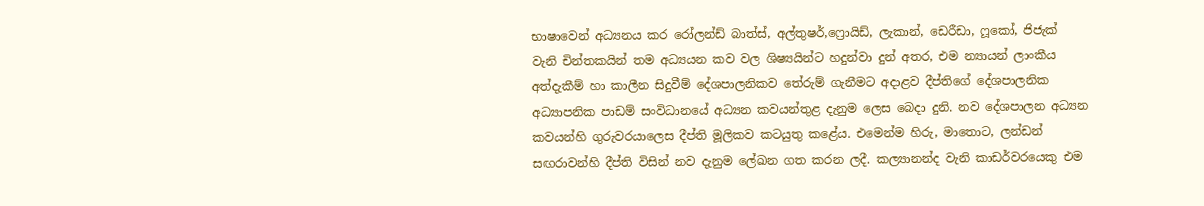භාෂාවෙන් අධ්‍යනය කර රෝලන්ඩ් බාත්ස්, අල්තුෂර්,ෆ්‍රොයිඩ්, ලැකාන්, ඩෙරීඩා, ෆූකෝ, ජිජැක් වැනි චින්තකයින් තම අධ්‍යයන කව වල ශිෂ්‍යයින්ට හදුන්වා දුන් අතර, එම න්‍යායන් ලාංකීය අත්දැකීම් හා කාලීන සිදුවීම් දේශපාලනිකව තේරුම් ගැනීමට අදාළව දීප්තිගේ දේශපාලනික අධ්‍යාපනික පාඩම් සංවිධානයේ අධ්‍යන කවයන්තුළ දැනුම ලෙස බෙදා දුනි. නව දේශපාලන අධ්‍යන කවයන්හි ගුරුවරයාලෙස දීප්ති මූලිකව කටයුතු කළේය. එමෙන්ම හිරු, මාතොට, ලන්ඩන් සඟරාවන්හි දීප්ති විසින් නව දැනුම ලේඛන ගත කරන ලදී. කල්‍යානන්ද වැනි කාඩර්වරයෙකු එම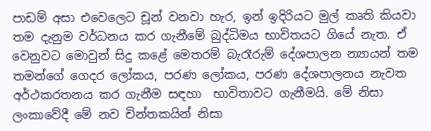පාඩම් අසා එවෙලෙට චූන් වනවා හැර, ඉන් ඉදිරියට මුල් කෘති කියවා තම දැනුම වර්ධනය කර ගැනීමේ බුද්ධිමය භාවිතයට ගියේ නැත. ඒ වෙනුවට මොවුන් සිදු කළේ මෙතරම් බැරෑරුම් දේශපාලන න්‍යායන් තම තමන්ගේ ගෙදර ලෝකය, පරණ ලෝකය, පරණ දේශපාලනය නැවත අර්ථකරතනය කර ගැනීම සඳහා  භාවිතාවට ගැනීමයි. මේ නිසා ලංකාවේදී මේ නව චින්තකයින් නිසා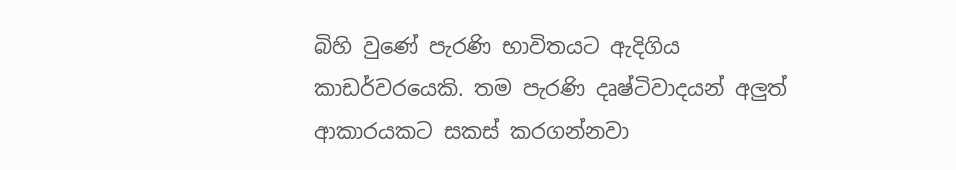බිහි වුණේ පැරණි භාවිතයට ඇදිගිය කාඩර්වරයෙකි. තම පැරණි දෘෂ්ටිවාදයන් අලුත් ආකාරයකට සකස් කරගන්නවා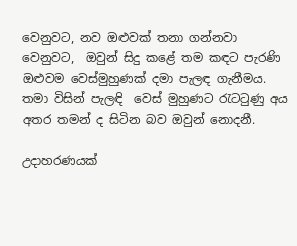වෙනුවට, නව ඔළුවක් තනා ගන්නවා වෙනුවට,  ඔවුන් සිදු කළේ තම කඳට පැරණි ඔළුවම වෙස්මුහුණක් දමා පැලඳ ගැනීමය. තමා විසින් පැලඳි  වෙස් මුහුණට රැටටුණු අය අතර තමන් ද සිටින බව ඔවුන් නොදනී.

උදාහරණයක්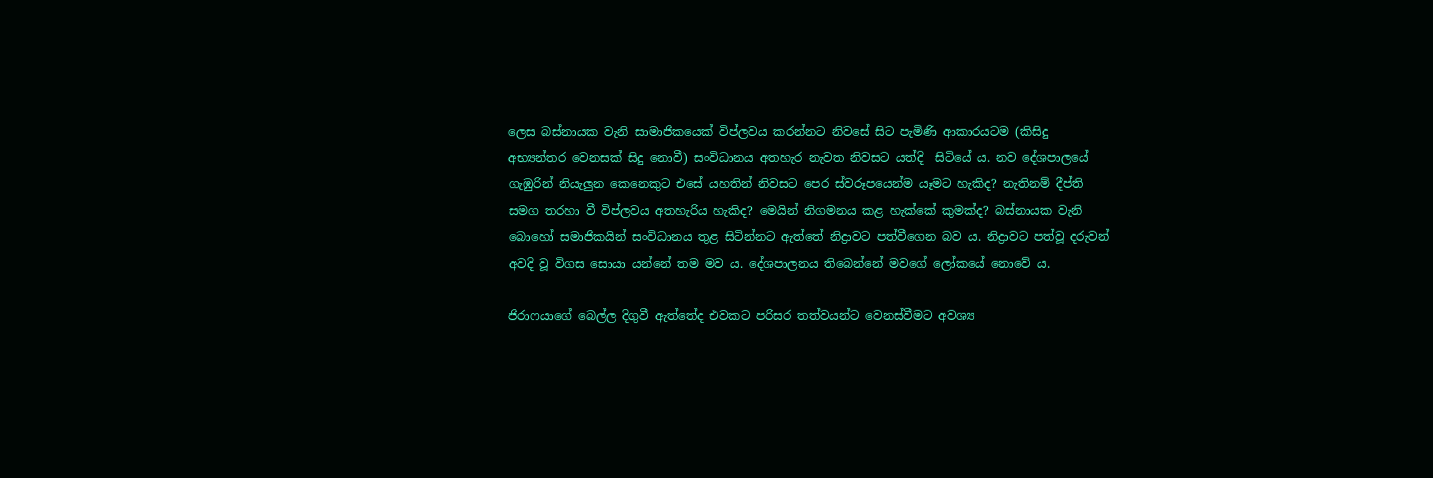ලෙස බස්නායක වැනි සාමාජිකයෙක් විප්ලවය කරන්නට නිවසේ සිට පැමිණි ආකාරයටම (කිසිදු  අභ්‍යන්තර වෙනසක් සිදු නොවී) සංවිධානය අතහැර නැවත නිවසට යත්දි  සිටියේ ය. නව දේශපාලයේ ගැඹුරින් නියැලුන කෙනෙකුට එසේ යහතින් නිවසට පෙර ස්වරූපයෙන්ම යෑමට හැකිද? නැතිනම් දීප්ති සමග තරහා වී විප්ලවය අතහැරිය හැකිද? මෙයින් නිගමනය කළ හැක්කේ කුමක්ද? බස්නායක වැනි බොහෝ සමාජිකයින් සංවිධානය තුළ සිටින්නට ඇත්තේ නිද්‍රාවට පත්වීගෙන බව ය. නිද්‍රාවට පත්වූ දරුවන් අවදි වූ විගස සොයා යන්නේ තම මව ය. දේශපාලනය තිබෙන්නේ මවගේ ලෝකයේ නොවේ ය.

ජිරාෆයාගේ බෙල්ල දිගුවී ඇත්තේද එවකට පරිසර තත්වයන්ට වෙනස්වීමට අවශ්‍ය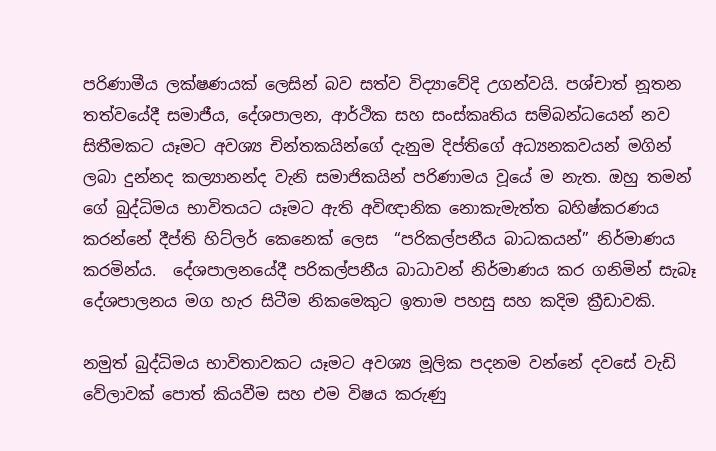පරිණාමීය ලක්ෂණයක් ලෙසින් බව සත්ව විද්‍යාවේදි උගන්වයි. පශ්චාත් නූතන තත්වයේදී සමාජීය, දේශපාලන, ආර්ථික සහ සංස්කෘතිය සම්බන්ධයෙන් නව සිතීමකට යෑමට අවශ්‍ය චින්තකයින්ගේ දැනුම දිප්තිගේ අධ්‍යනකවයන් මගින් ලබා දුන්නද කල්‍යානන්ද වැනි සමාජිකයින් පරිණාමය වූයේ ම නැත. ඔහු තමන් ගේ බුද්ධිමය භාවිතයට යෑමට ඇති අවිඥානික නොකැමැත්ත බහිෂ්කරණය කරන්නේ දීප්ති හිට්ලර් කෙනෙක් ලෙස  “පරිකල්පනීය බාධකයන්” නිර්මාණය කරමින්ය.  දේශපාලනයේදී පරිකල්පනීය බාධාවන් නිර්මාණය කර ගනිමින් සැබෑ දේශපාලනය මග හැර සිටීම නිකමෙකුට ඉතාම පහසු සහ කදිම ක්‍රීඩාවකි.

නමුත් බුද්ධිමය භාවිතාවකට යෑමට අවශ්‍ය මූලික පදනම වන්නේ දවසේ වැඩි වේලාවක් පොත් කියවීම සහ එම විෂය කරුණු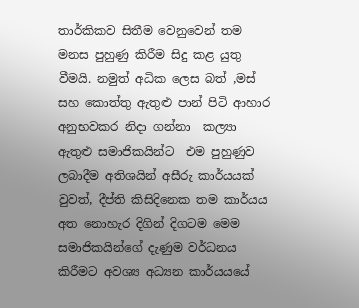තාර්කිකව සිතීම වෙනුවෙන් තම මනස පුහුණු කිරීම සිදු කළ යුතු වීමයි. නමුත් අධික ලෙස බත් ,මස් සහ කොත්තු ඇතුළු පාන් පිටි ආහාර  අනුභවකර නිදා ගන්නා  කල්‍යා ඇතුළු සමාජිකයින්ට  එම පුහුණුව ලබාදීම අතිශයින් අසීරු කාර්යයක් වුවත්, දීප්ති කිසිදිනෙක තම කාර්යය අත නොහැර දිගින් දිගටම මෙම සමාජිකයින්ගේ දැණුම වර්ධනය කිරීමට අවශ්‍ය අධ්‍යන කාර්යයයේ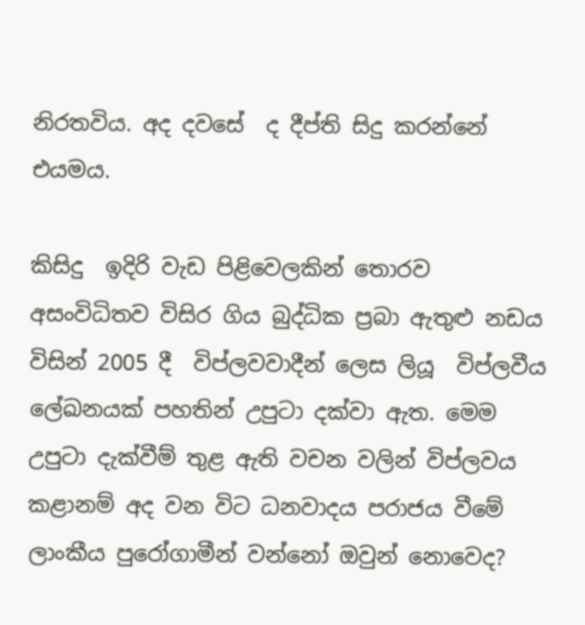නිරතවිය. අද දවසේ  ද දීප්ති සිදු කරන්නේ එයමය.

කිසිදු  ඉදිරි වැඩ පිළිවෙලකින් තොරව අසංවිධිතව විසිර ගිය බුද්ධික ප්‍රබා ඇතුළු නඩය විසින් 2005 දී  විප්ලවවාදීන් ලෙස ලියූ  විප්ලවීය ලේඛනයක් පහතින් උපුටා දක්වා ඇත. මෙම උපුටා දැක්වීම් තුළ ඇති වචන වලින් විප්ලවය කළානම් අද වන විට ධනවාදය පරාජය වීමේ ලාංකීය පුරෝගාමීන් වන්නෝ ඔවුන් නොවෙද?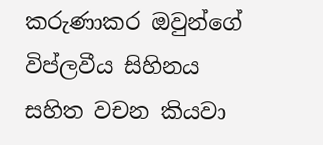කරුණාකර ඔවුන්ගේ විප්ලවීය සිහිනය සහිත වචන කියවා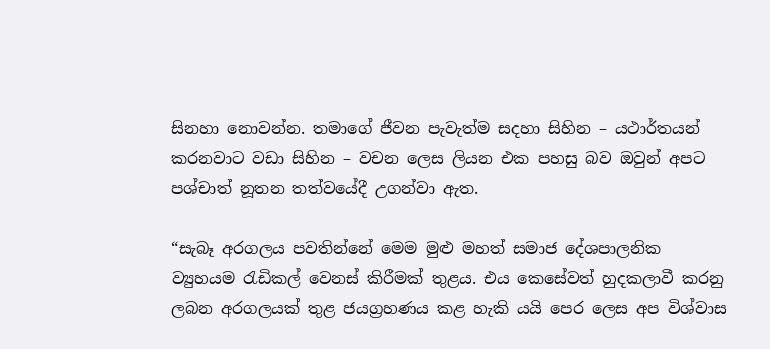සිනහා නොවන්න. තමාගේ ජීවන පැවැත්ම සදහා සිහින – යථාර්තයන් කරනවාට වඩා සිහින – වචන ලෙස ලියන එක පහසු බව ඔවුන් අපට පශ්චාත් නූතන තත්වයේදී උගන්වා ඇත.

“සැබෑ අරගලය පවතින්නේ මෙම මුළු මහත් සමාජ දේශපාලනික ව්‍යුහයම රැඩිකල් වෙනස් කිරීමක් තුළය. එය කෙසේවත් හුදකලාවී කරනු ලබන අරගලයක් තුළ ජයග්‍රහණය කළ හැකි යයි පෙර ලෙස අප විශ්වාස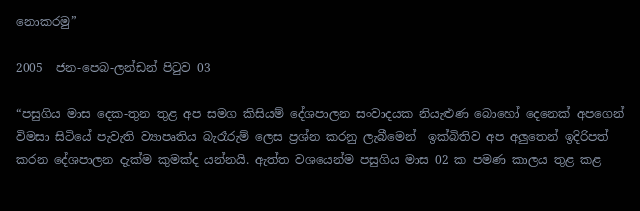නොකරමු”

2005  ජන-පෙබ-ලන්ඩන් පිටුව 03

“පසුගිය මාස දෙක-තුන තුළ අප සමග කිසියම් දේශපාලන සංවාදයක නියැළුණ බොහෝ දෙනෙක් අපගෙන් විමසා සිටියේ පැවැති ව්‍යාපෘතිය බැරෑරුම් ලෙස ප්‍රශ්න කරනු ලැබීමෙන්  ඉක්බිතිව අප අලුතෙන් ඉදිරිපත් කරන දේශපාලන දැක්ම කුමක්ද යන්නයි. ඇත්ත වශයෙන්ම පසුගිය මාස 02 ක පමණ කාලය තුළ කළ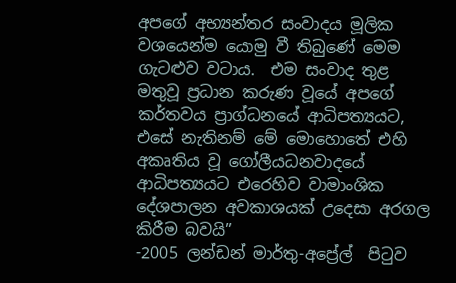අපගේ අභ්‍යන්තර සංවාදය මූලික වශයෙන්ම යොමු වී තිබුණේ මෙම ගැටළුව වටාය.  එම සංවාද තුළ මතුවූ ප්‍රධාන කරුණ වූයේ අපගේ කර්තවය ප්‍රාග්ධනයේ ආධිපත්‍යයට, එසේ නැතිනම් මේ මොහොතේ එහි අකෘතිය වූ ගෝලීයධනවාදයේ ආධිපත්‍යයට එරෙහිව වාමාංශික දේශපාලන අවකාශයක් උදෙසා අරගල කිරීම බවයි”                                                                    -2005 ලන්ඩන් මාර්තු-අප්‍රේල්  පිටුව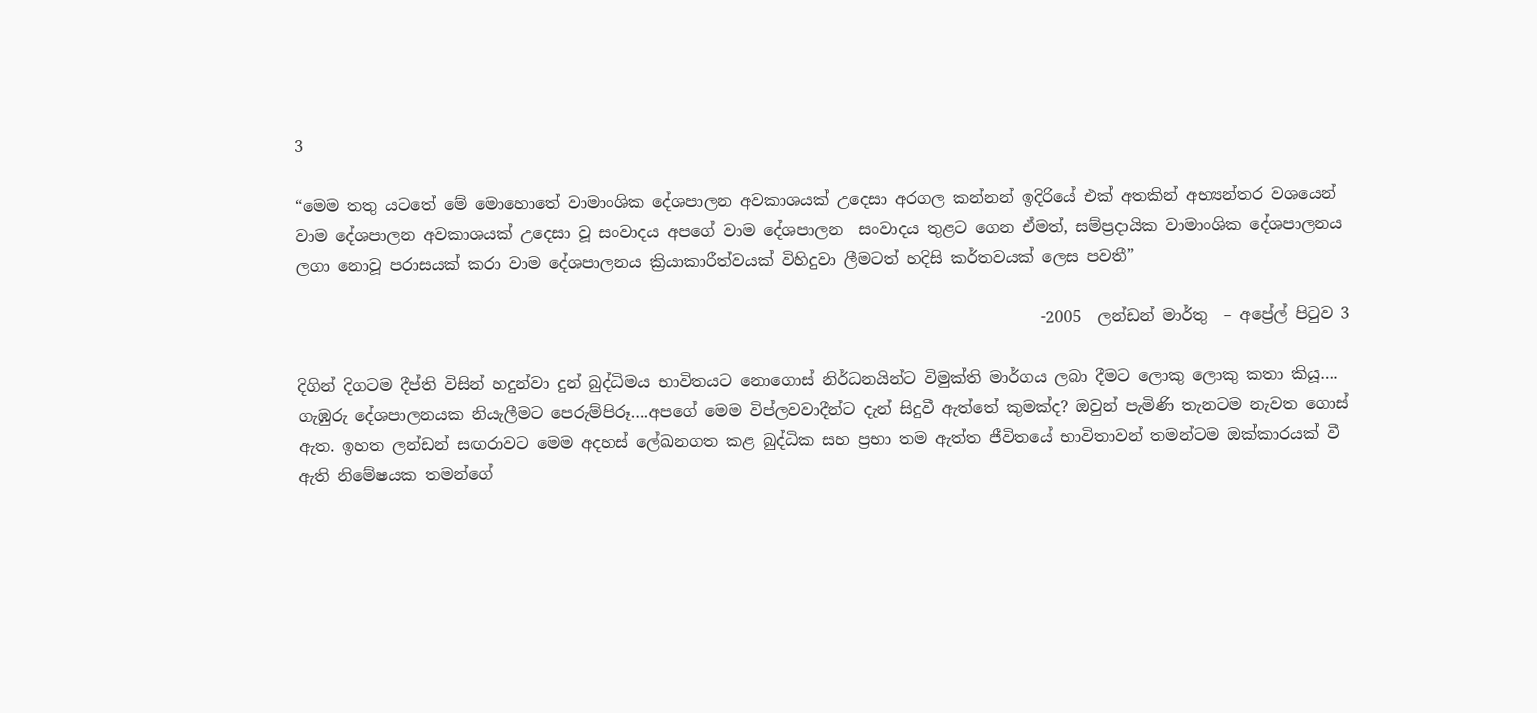3

“මෙම තතු යටතේ මේ මොහොතේ වාමාංශික දේශපාලන අවකාශයක් උදෙසා අරගල කන්නන් ඉදිරියේ එක් අතකින් අභ්‍යන්තර වශයෙන් වාම දේශපාලන අවකාශයක් උදෙසා වූ සංවාදය අපගේ වාම දේශපාලන  සංවාදය තුළට ගෙන ඒමත්, සම්ප්‍රදායික වාමාංශික දේශපාලනය ලගා නොවූ පරාසයක් කරා වාම දේශපාලනය ක්‍රියාකාරීත්වයක් විහිදුවා ලීමටත් හදිසි කර්තවයක් ලෙස පවතී”

                                                                                             -2005  ලන්ඩන් මාර්තු  – අප්‍රේල් පිටුව 3

දිගින් දිගටම දීප්ති විසින් හදුන්වා දුන් බුද්ධිමය භාවිතයට නොගොස් නිර්ධනයින්ට විමුක්ති මාර්ගය ලබා දීමට ලොකු ලොකු කතා කියූ…. ගැඹුරු දේශපාලනයක නියැලීමට පෙරුම්පිරූ….අපගේ මෙම විප්ලවවාදීන්ට දැන් සිදුවී ඇත්තේ කුමක්ද? ඔවුන් පැමිණි තැනටම නැවත ගොස් ඇත. ඉහත ලන්ඩන් සඟරාවට මෙම අදහස් ලේඛනගත කළ බුද්ධික සහ ප්‍රභා තම ඇත්ත ජීවිතයේ භාවිතාවන් තමන්ටම ඔක්කාරයක් වී ඇති නිමේෂයක තමන්ගේ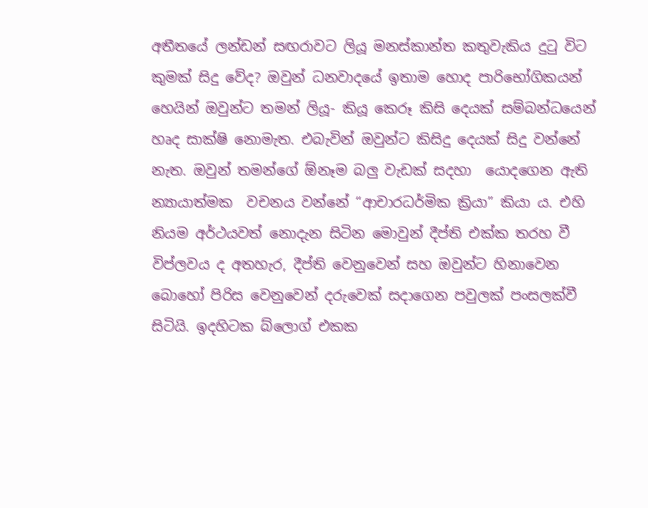අතීතයේ ලන්ඩන් සඟරාවට ලියූ මනස්කාන්ත කතුවැකිය දුටු විට කුමක් සිදු වේද? ඔවුන් ධනවාදයේ ඉතාම හොද පාරිභෝගිකයන් හෙයින් ඔවුන්ට තමන් ලියූ- කියූ කෙරූ කිසි දෙයක් සම්බන්ධයෙන් හෘද සාක්ෂි නොමැත. එබැවින් ඔවුන්ට කිසිදු දෙයක් සිදු වන්නේ නැත. ඔවුන් තමන්ගේ ඕනෑම බලු වැඩක් සදහා  යොදගෙන ඇති න්‍යායාත්මක  වචනය වන්නේ “ආචාරධර්මික ක්‍රියා” කියා ය. එහි නියම අර්ථයවත් නොදැන සිටින මොවුන් දීප්ති එක්ක තරහ වී විප්ලවය ද අතහැර, දීප්ති වෙනුවෙන් සහ ඔවුන්ට හිනාවෙන බොහෝ පිරිස වෙනුවෙන් දරුවෙක් සදාගෙන පවුලක් පංසලක්වී සිටියි. ඉදහිටක බ්ලොග් එකක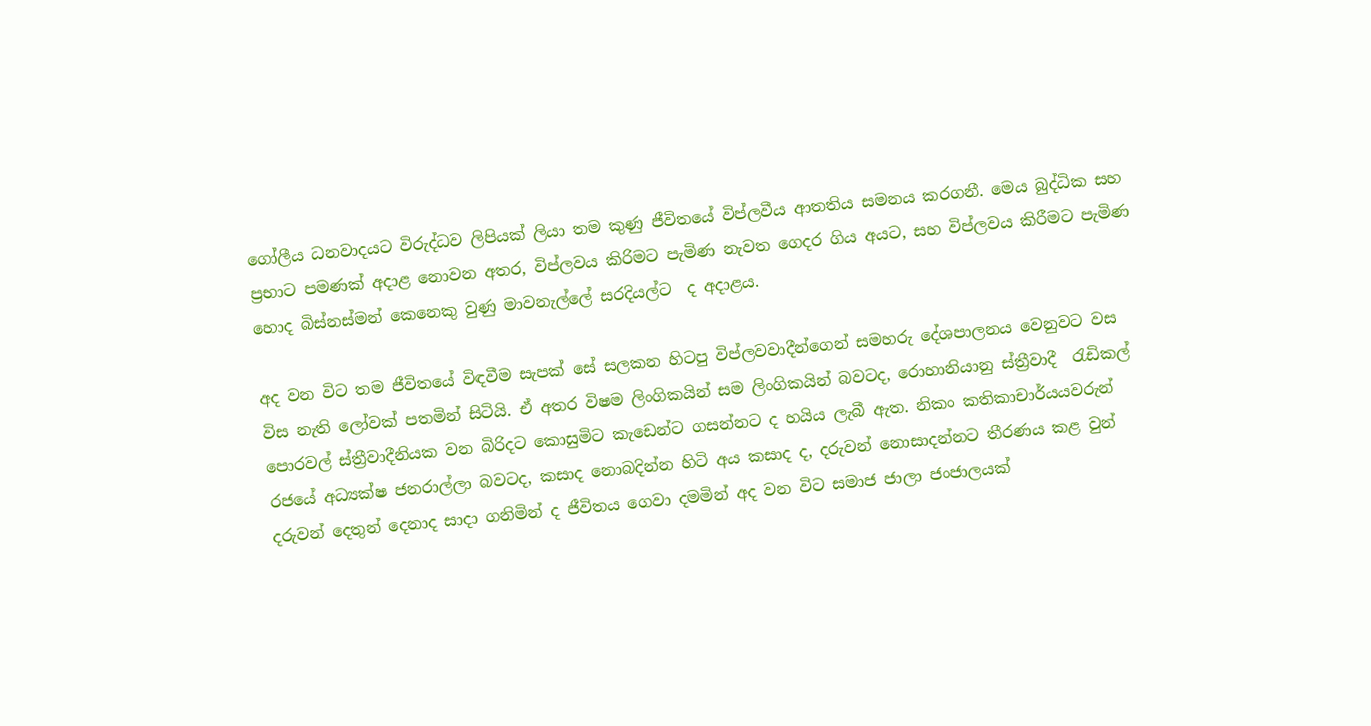ගෝලීය ධනවාදයට විරුද්ධව ලිපියක් ලියා තම කුණු ජීවිතයේ විප්ලවීය ආතතිය සමනය කරගනී. මෙය බුද්ධික සහ ප්‍රභාට පමණක් අදාළ නොවන අතර, විප්ලවය කිරිමට පැමිණ නැවත ගෙදර ගිය අයට, සහ විප්ලවය කිරීමට පැමිණ හොද බිස්නස්මන් කෙනෙකු වුණු මාවනැල්ලේ සරදියල්ට  ද අදාළය.

අද වන විට තම ජීවිතයේ විඳවීම සැපක් සේ සලකන හිටපු විප්ලවවාදීන්ගෙන් සමහරු දේශපාලනය වෙනුවට වස විස නැති ලෝවක් පතමින් සිටියි. ඒ අතර විෂම ලිංගිකයින් සම ලිංගිකයින් බවටද, රොහානියානු ස්ත්‍රීවාදී  රැඩිකල් පොරවල් ස්ත්‍රීවාදීනියක වන බිරිදට කොසුමිට කැඩෙන්ට ගසන්නට ද හයිය ලැබී ඇත. නිකං කතිකාචාර්යයවරුන් රජයේ අධ්‍යක්ෂ ජනරාල්ලා බවටද, කසාද නොබදින්න හිටි අය කසාද ද, දරුවන් නොසාදන්නට තීරණය කළ වුන් දරුවන් දෙතුන් දෙනාද සාදා ගනිමින් ද ජීවිතය ගෙවා දමමින් අද වන විට සමාජ ජාලා ජංජාලයක්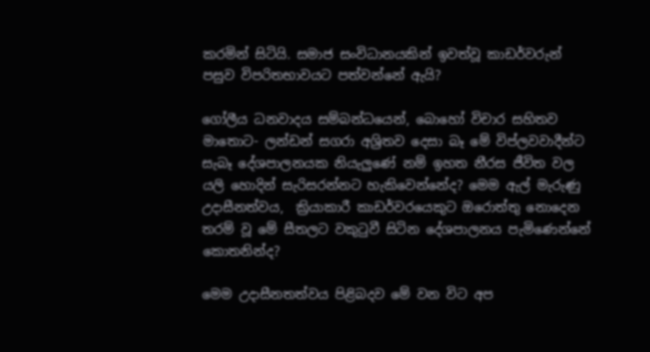කරමින් සිටියි. සමාජ සංවිධානයකින් ඉවත්වූ කාඩර්වරුන් පසුව විපරිතභාවයට පත්වන්නේ ඇයි?

ගෝලීය ධනවාදය සම්බන්ධයෙන්, බොහෝ විචාර සහිතව මාතොට- ලන්ඩන් සගරා අශ්‍රිතව දෙසා බෑ මේ විප්ලවවාදීන්ට සැබෑ දේශපාලනයක නියැලුණේ නම් ඉහත නීරස ජීවිත වල යලි හොදින් සැරිසරන්නට හැකිවෙන්නේද? මෙම ඇල් මැරුණු උදාසීනත්වය,  ක්‍රියාකාරී කාඩර්වරයෙකුට ඔරොත්තු නොදෙන තරම් වූ මේ සීතලට වකුටුවී සිටින දේශපාලනය පැමිණෙන්නේ කොතනින්ද?

මෙම උදාසීනතත්වය පිළිබදව මේ වන විට අප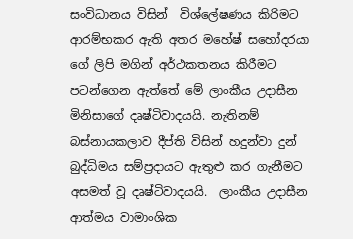සංවිධානය විසින්  විශ්ලේෂණය කිරිමට ආරම්භකර ඇති අතර මහේෂ් සහෝදරයා ගේ ලිපි මගින් අර්ථකතනය කිරීමට පටන්ගෙන ඇත්තේ මේ ලාංකීය උදාසීන මිනිසාගේ දෘෂ්ටිවාදයයි. නැතිනම් බස්නායකලාව දීප්ති විසින් හදුන්වා දුන් බුද්ධිමය සම්ප්‍රදායට ඇතුළු කර ගැනීමට අසමත් වූ දෘෂ්ටිවාදයයි.  ලාංකීය උදාසීන ආත්මය වාමාංශික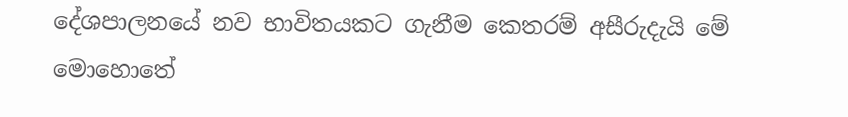දේශපාලනයේ නව භාවිතයකට ගැනීම කෙතරම් අසීරුදැයි මේ මොහොතේ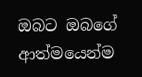ඔබට ඔබගේ ආත්මයෙන්ම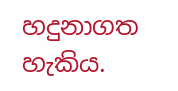හදුනාගත හැකිය.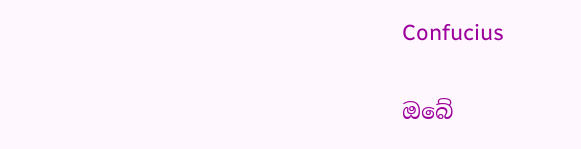Confucius

ඔබේ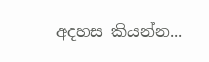අදහස කියන්න...